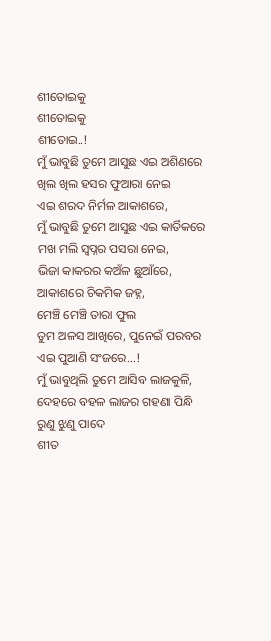ଶୀତୋଇକୁ
ଶୀତୋଇକୁ
ଶୀତୋଇ..!
ମୁଁ ଭାବୁଛି ତୁମେ ଆସୁଛ ଏଇ ଅଶିଣରେ
ଖିଲ ଖିଲ ହସର ଫୁଆରା ନେଇ
ଏଇ ଶରଦ ନିର୍ମଳ ଆକାଶରେ,
ମୁଁ ଭାବୁଛି ତୁମେ ଆସୁଛ ଏଇ କାର୍ତିକରେ
ମଖ ମଲି ସ୍ବପ୍ନର ପସରା ନେଇ,
ଭିଜା କାକରର କଅଁଳ ଛୁଆଁରେ,
ଆକାଶରେ ଚିକମିକ ଜହ୍ନ,
ମେଞ୍ଚି ମେଞ୍ଚି ତାରା ଫୁଲ
ତୁମ ଅଳସ ଆଖିରେ, ପୁନେଇଁ ପରବର
ଏଇ ପୁଆଣି ସଂଜରେ...!
ମୁଁ ଭାବୁଥିଲି ତୁମେ ଆସିବ ଲାଜକୁଳି,
ଦେହରେ ବହଳ ଲାଜର ଗହଣା ପିନ୍ଧି
ରୁଣୁ ଝୁଣୁ ପାଦେ
ଶୀତ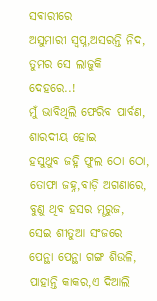ସଵାରୀରେ
ଅସୁମାରୀ ସ୍ବପ୍ନ,ଅସରନ୍ତି ନିଦ,
ତୁମର ସେ ଲାଜୁକି ଦେହରେ..!
ମୁଁ ଭାବିଥିଲି ଫେରିବ ପାର୍ବଣ,
ଶାରଦୀୟ ହୋଇ
ହସୁଥୁବ ଜହ୍ନି ଫୁଲ ଠୋ ଠୋ,
ତୋଫା ଜହ୍ନ,ବାଡ଼ି ଅଗଣାରେ,
ବୁଣୁ ଥିବ ହସର ମୄରୁଜ,
ସେଇ ଶୀତୁଆ ସଂଜରେ
ପେନ୍ଥା ପେନ୍ଥା ଗଙ୍ଗ ଶିଉଳି,
ପାହାନ୍ତି କାକର,ଏ ଦିଆଲି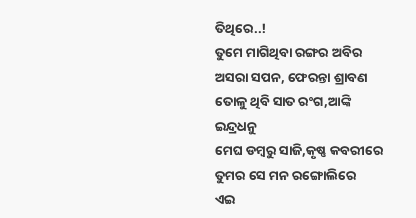ତିଥିରେ..!
ତୁମେ ମାଗିଥିବା ରଙ୍ଗର ଅବିର
ଅସରା ସପନ, ଫେରନ୍ତା ଶ୍ରାବଣ
ତୋଳୁ ଥିବି ସାତ ରଂଗ,ଆଙ୍କି ଇନ୍ଦ୍ରଧନୁ
ମେଘ ଡମ୍ବରୁ ସାଜି,କୃଷ୍ଣ କବରୀରେ
ତୁମର ସେ ମନ ରଙ୍ଗୋଲିରେ
ଏଇ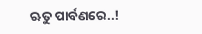ଋତୁ ପାର୍ବଣରେ..!